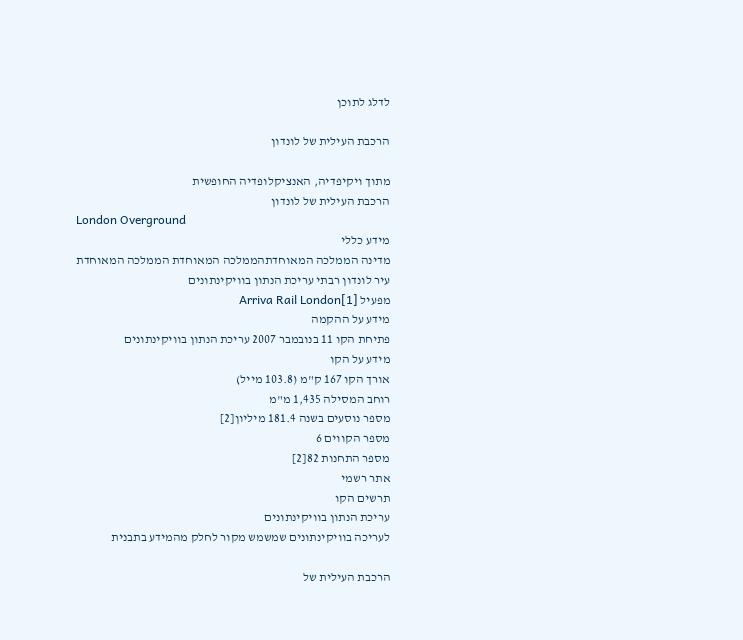לדלג לתוכן

הרכבת העילית של לונדון

מתוך ויקיפדיה, האנציקלופדיה החופשית
הרכבת העילית של לונדון
London Overground
מידע כללי
מדינה הממלכה המאוחדתהממלכה המאוחדת הממלכה המאוחדת
עיר לונדון רבתי עריכת הנתון בוויקינתונים
מפעיל Arriva Rail London[1]
מידע על ההקמה
פתיחת הקו 11 בנובמבר 2007 עריכת הנתון בוויקינתונים
מידע על הקו
אורך הקו 167 ק"מ (103.8 מייל)
רוחב המסילה 1,435 מ"מ
מספר נוסעים בשנה 181.4 מיליון[2]
מספר הקווים 6
מספר התחנות 82[2]
אתר רשמי
תרשים הקו
עריכת הנתון בוויקינתונים
לעריכה בוויקינתונים שמשמש מקור לחלק מהמידע בתבנית

הרכבת העילית של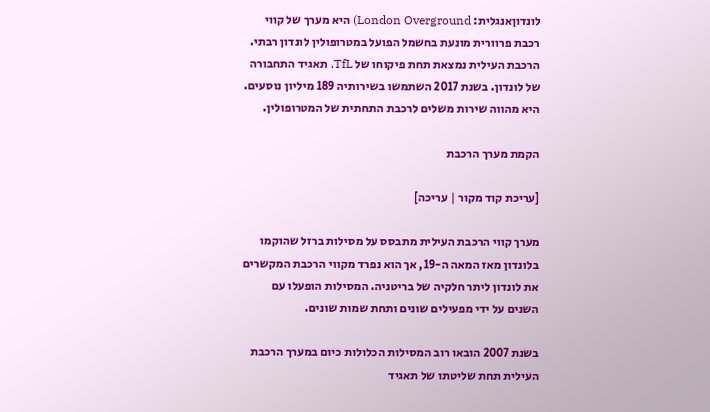לונדוןאנגלית: London Overground) היא מערך של קווי רכבת פרוורית מונעת בחשמל הפועל במטרופולין לונדון רבתי. הרכבת העילית נמצאת תחת פיקוחו של TfL, תאגיד התחבורה של לונדון. בשנת 2017 השתמשו בשירותיה 189 מיליון נוסעים. היא מהווה שירות משלים לרכבת התחתית של המטרופולין.

הקמת מערך הרכבת

[עריכת קוד מקור | עריכה]

מערך קווי הרכבת העילית מתבסס על מסילות ברזל שהוקמו בלונדון מאז המאה ה-19, אך הוא נפרד מקווי הרכבת המקשרים את לונדון ליתר חלקיה של בריטניה. המסילות הופעלו עם השנים על ידי מפעילים שונים ותחת שמות שונים.

בשנת 2007 הובאו רוב המסילות הכלולות כיום במערך הרכבת העילית תחת שליטתו של תאגיד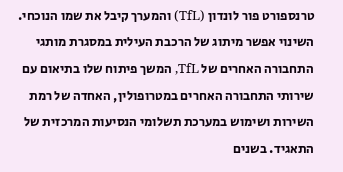טרנספורט פור לונדון (TfL) והמערך קיבל את שמו הנוכחי. השינוי אפשר מיתוג של הרכבת העילית במסגרת מותגי התחבורה האחרים של TfL, המשך פיתוח שלו בתיאום עם שירותי התחבורה האחרים במטרופולין, האחדה של רמת השירות ושימוש במערכת תשלומי הנסיעות המרכזית של התאגיד. בשנים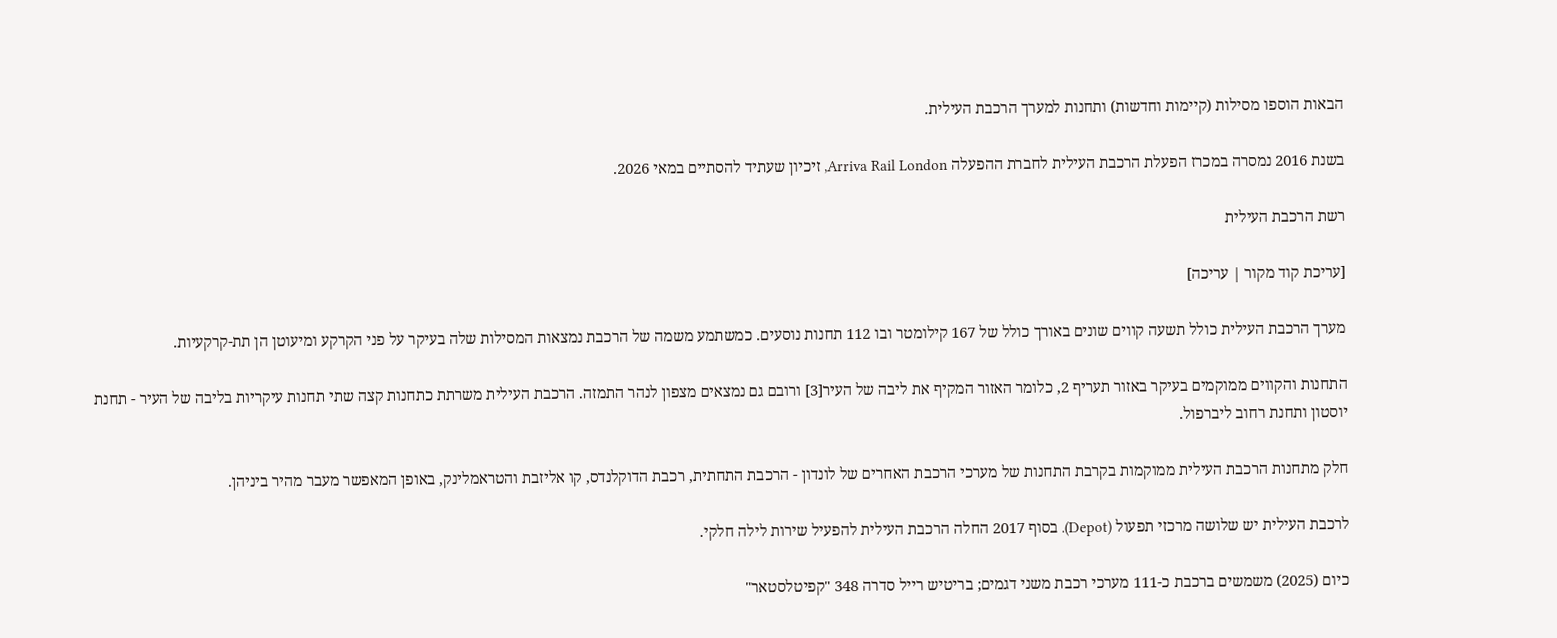הבאות הוספו מסילות (קיימות וחדשות) ותחנות למערך הרכבת העילית.

בשנת 2016 נמסרה במכרז הפעלת הרכבת העילית לחברת ההפעלה Arriva Rail London, זיכיון שעתיד להסתיים במאי 2026.

רשת הרכבת העילית

[עריכת קוד מקור | עריכה]

מערך הרכבת העילית כולל תשעה קווים שונים באורך כולל של 167 קילומטר ובו 112 תחנות נוסעים. כמשתמע משמה של הרכבת נמצאות המסילות שלה בעיקר על פני הקרקע ומיעוטן הן תת-קרקעיות.

התחנות והקווים ממוקמים בעיקר באזור תעריף 2, כלומר האזור המקיף את ליבה של העיר[3] ורובם גם נמצאים מצפון לנהר התמזה. הרכבת העילית משרתת כתחנות קצה שתי תחנות עיקריות בליבה של העיר - תחנת יוסטון ותחנת רחוב ליברפול.

חלק מתחנות הרכבת העילית ממוקמות בקרבת התחנות של מערכי הרכבת האחרים של לונדון - הרכבת התחתית, רכבת הדוקלנדס, קו אליזבת והטראמלינק, באופן המאפשר מעבר מהיר ביניהן.

לרכבת העילית יש שלושה מרכזי תפעול (Depot). בסוף 2017 החלה הרכבת העילית להפעיל שירות לילה חלקי.

כיום (2025) משמשים ברכבת כ-111 מערכי רכבת משני דגמים; בריטיש רייל סדרה 348 "קפיטלסטאר"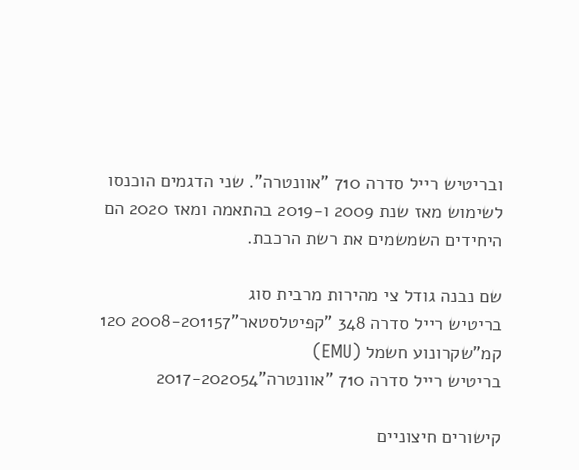ובריטיש רייל סדרה 710 "אוונטרה". שני הדגמים הוכנסו לשימוש מאז שנת 2009 ו-2019 בהתאמה ומאז 2020 הם היחידים השמשמים את רשת הרכבת.

שם נבנה גודל צי מהירות מרבית סוג
בריטיש רייל סדרה 348 "קפיטלסטאר"2008-201157 120 קמ"שקרונוע חשמל (EMU)
בריטיש רייל סדרה 710 "אוונטרה"2017-202054

קישורים חיצוניים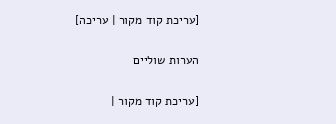[עריכת קוד מקור | עריכה]

הערות שוליים

[עריכת קוד מקור |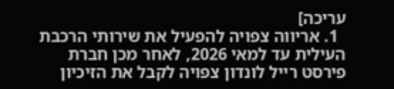עריכה]
  1. אריווה צפויה להפעיל את שירותי הרכבת העילית עד למאי 2026, לאחר מכן חברת פירסט רייל לונדון צפויה לקבל את הזיכיון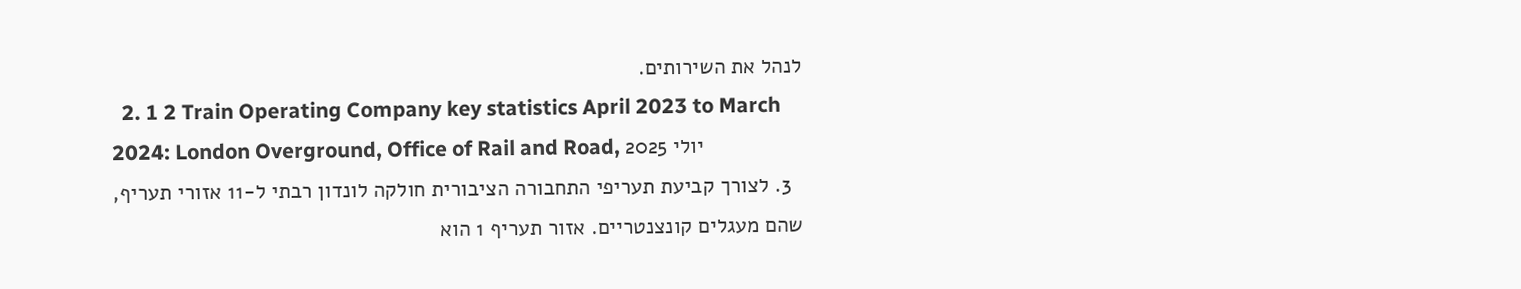לנהל את השירותים.
  2. 1 2 Train Operating Company key statistics April 2023 to March 2024: London Overground, Office of Rail and Road, יולי 2025
  3. לצורך קביעת תעריפי התחבורה הציבורית חולקה לונדון רבתי ל-11 אזורי תעריף, שהם מעגלים קונצנטריים. אזור תעריף 1 הוא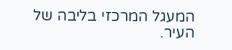המעגל המרכזי בליבה של העיר.